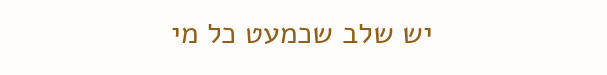יש שלב שכמעט כל מי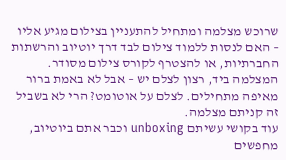שרוכש מצלמה ומתחיל להתעניין בצילום מגיע אליו – האם לנסות ללמוד צילום לבד דרך יוטיוב והרשתות החברתיות, או להצטרף לקורס צילום מסודר. המצלמה ביד, רצון לצלם יש – אבל לא באמת ברור מאיפה מתחילים. לצלם על אוטומט? הרי לא בשביל זה קניתם מצלמה.
עוד בקושי עשיתם unboxing וכבר אתם ביוטיוב, מחפשים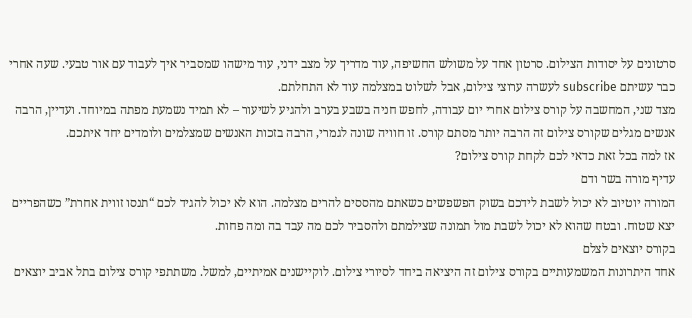סרטונים על יסודות הצילום. סרטון אחד על משולש החשיפה, עוד מדריך על מצב ידני, עוד מישהו שמסביר איך לעבוד עם אור טבעי. שעה אחרי כבר עשיתם subscribe לעשרה ערוצי צילום, אבל לשלוט במצלמה עוד לא התחלתם.
מצד שני, המחשבה על קורס צילום אחרי יום עבודה, לחפש חניה בשבע בערב ולהגיע לשיעור – לא תמיד נשמעת מפתה במיוחד. ועדיין, הרבה אנשים מגלים שקורס צילום זה הרבה יותר מסתם קורס. זו חוויה שונה לגמרי, הרבה בזכות האנשים שמצלמים ולומדים יחד איתכם.
אז למה בכל זאת כדאי לכם לקחת קורס צילום?
עדיף מורה בשר ודם
המורה יוטיוב לא יכול לשבת לידכם בשוק הפשפשים כשאתם מהססים להרים מצלמה. הוא לא יכול להגיד לכם “תנסו זווית אחרת” כשהפריים יצא שטוח. ובטח שהוא לא יכול לשבת מול תמונה שצילמתם ולהסביר לכם מה עבד בה ומה פחות.
בקורס יוצאים לצלם
אחד היתרונות המשמעותיים בקורס צילום זה היציאה ביחד לסיורי צילום. לוקיישנים אמיתיים, למשל. משתתפי קורס צילום בתל אביב יוצאים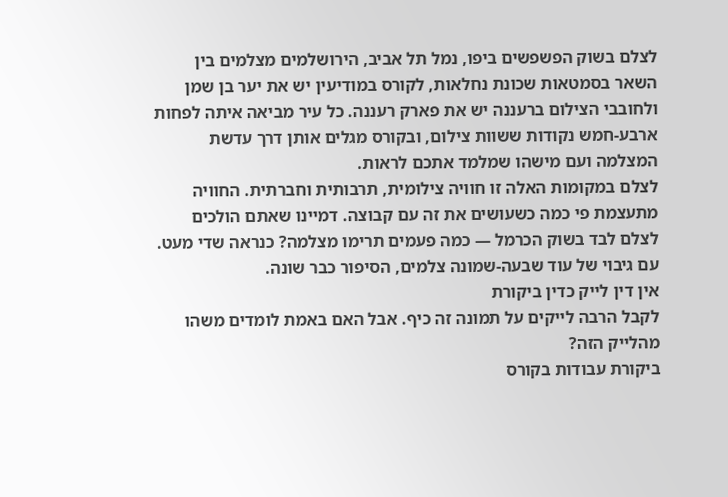לצלם בשוק הפשפשים ביפו, נמל תל אביב, הירושלמים מצלמים בין השאר בסמטאות שכונת נחלאות, לקורס במודיעין יש את יער בן שמן ולחובבי הצילום ברעננה יש את פארק רעננה. כל עיר מביאה איתה לפחות ארבע-חמש נקודות ששוות צילום, ובקורס מגלים אותן דרך עדשת המצלמה ועם מישהו שמלמד אתכם לראות.
לצלם במקומות האלה זו חוויה צילומית, תרבותית וחברתית. החוויה מתעצמת פי כמה כשעושים את זה עם קבוצה. דמיינו שאתם הולכים לצלם לבד בשוק הכרמל — כמה פעמים תרימו מצלמה? כנראה שדי מעט. עם גיבוי של עוד שבעה-שמונה צלמים, הסיפור כבר שונה.
אין דין לייק כדין ביקורת
לקבל הרבה לייקים על תמונה זה כיף. אבל האם באמת לומדים משהו מהלייק הזה?
ביקורת עבודות בקורס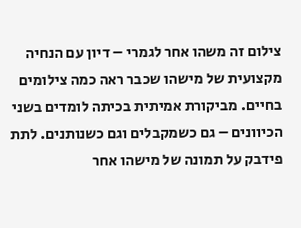צילום זה משהו אחר לגמרי – דיון עם הנחיה מקצועית של מישהו שכבר ראה כמה צילומים בחיים. מביקורת אמיתית בכיתה לומדים בשני הכיוונים – גם כשמקבלים וגם כשנותנים. לתת פידבק על תמונה של מישהו אחר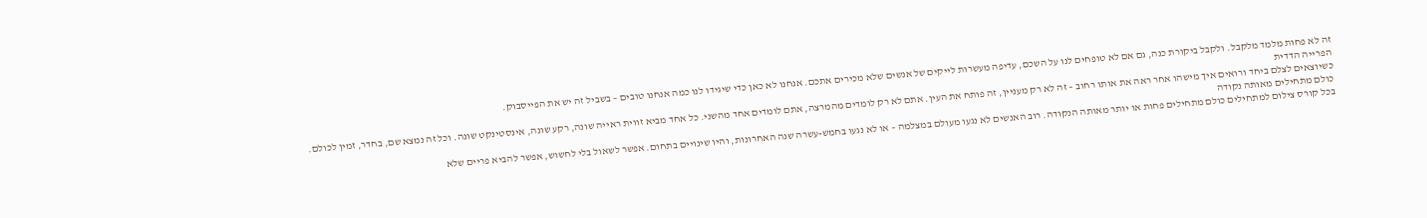זה לא פחות מלמד מלקבל. ולקבל ביקורת כנה, גם אם לא טופחים לנו על השכם, עדיפה מעשרות לייקים של אנשים שלא מכירים אתכם. אנחנו לא כאן כדי שיגידו לנו כמה אנחנו טובים – בשביל זה יש את הפייסבוק.
הפרייה הדדית
כשיוצאים לצלם ביחד ורואים איך מישהו אחר ראה את אותו רחוב – זה לא רק מעניין, זה פותח את העין. אתם לא רק לומדים מהמרצה, אתם לומדים אחד מהשני. כל אחד מביא זווית ראייה שונה, רקע שונה, אינסטינקט שונה. וכל זה נמצא שם, בחדר, זמין לכולם.
כולם מתחילים מאותה נקודה
בכל קורס צילום למתחילים כולם מתחילים פחות או יותר מאותה הנקודה. רוב האנשים לא נגעו מעולם במצלמה – או לא נגעו בחמש-עשרה שנה האחרונות, והיו שינויים בתחום. אפשר לשאול בלי לחשוש, אפשר להביא פריים שלא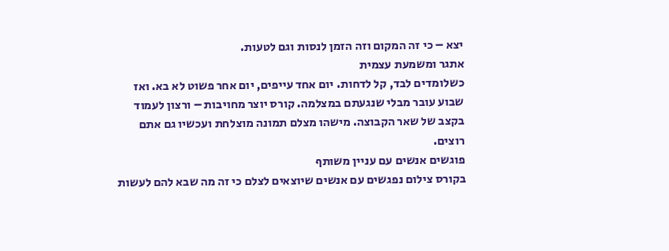יצא – כי זה המקום וזה הזמן לנסות וגם לטעות.
אתגר ומשמעת עצמית
כשלומדים לבד, קל לדחות. יום אחד עייפים, יום אחר פשוט לא בא. ואז שבוע עובר מבלי שנגעתם במצלמה. קורס יוצר מחויבות – ורצון לעמוד בקצב של שאר הקבוצה. מישהו מצלם תמונה מוצלחת ועכשיו גם אתם רוצים.
פוגשים אנשים עם עניין משותף
בקורס צילום נפגשים עם אנשים שיוצאים לצלם כי זה מה שבא להם לעשות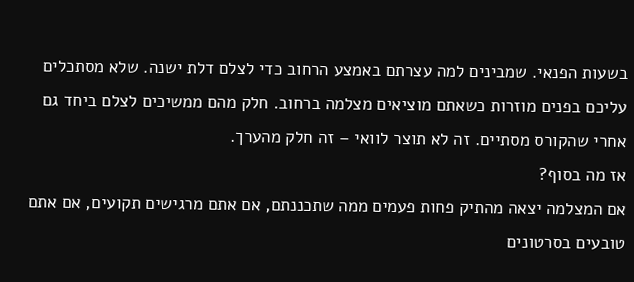בשעות הפנאי. שמבינים למה עצרתם באמצע הרחוב כדי לצלם דלת ישנה. שלא מסתכלים עליכם בפנים מוזרות כשאתם מוציאים מצלמה ברחוב. חלק מהם ממשיכים לצלם ביחד גם אחרי שהקורס מסתיים. זה לא תוצר לוואי – זה חלק מהערך.
אז מה בסוף?
אם המצלמה יצאה מהתיק פחות פעמים ממה שתכננתם, אם אתם מרגישים תקועים, אם אתם טובעים בסרטונים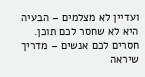ועדיין לא מצלמים – הבעיה היא לא שחסר לכם תוכן. חסרים לכם אנשים – מדריך שיראה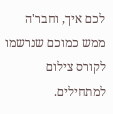לכם איך, וחבר'ה ממש כמוכם שנרשמו לקורס צילום למתחילים.